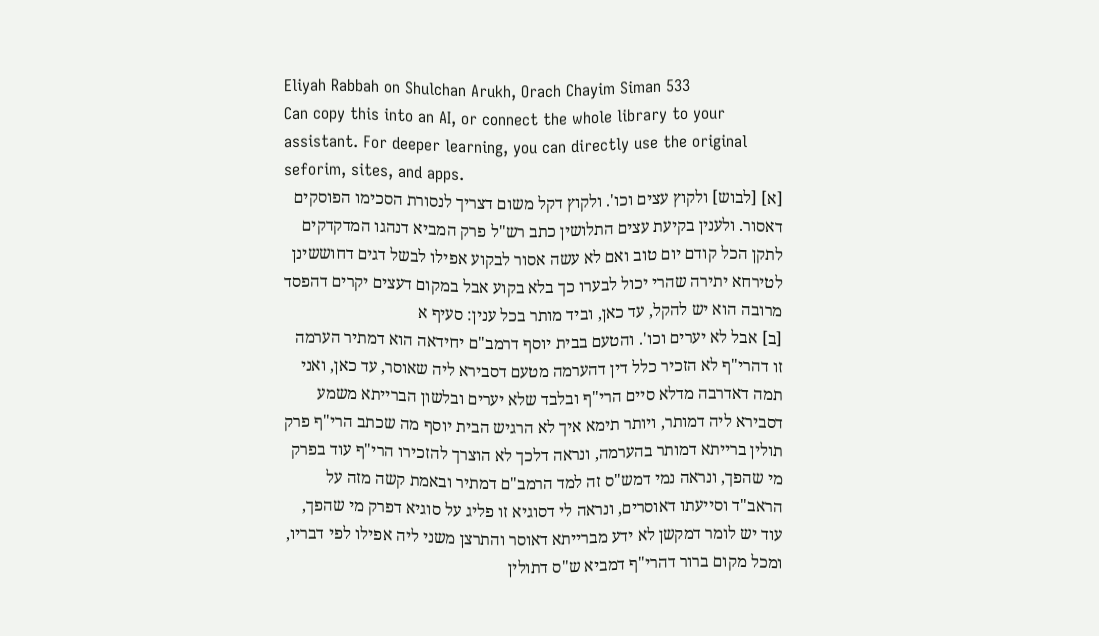Eliyah Rabbah on Shulchan Arukh, Orach Chayim Siman 533
Can copy this into an AI, or connect the whole library to your assistant. For deeper learning, you can directly use the original seforim, sites, and apps.
[א] [לבוש] ולקוץ עצים וכו'. ולקוץ דקל משום דצריך לנסורת הסכימו הפוסקים דאסור. ולענין בקיעת עצים התלושין כתב רש"ל פרק המביא דנהגו המדקדקים לתקן הכל קודם יום טוב ואם לא עשה אסור לבקוע אפילו לבשל דגים דחוששינן לטירחא יתירה שהרי יכול לבערו כך בלא בקוע אבל במקום דעצים יקרים דהפסד מרובה הוא יש להקל, עד כאן, וביד מותר בכל ענין: סעיף א
[ב] אבל לא יערים וכו'. והטעם בבית יוסף דרמב"ם יחידאה הוא דמתיר הערמה זו דהרי"ף לא הזכיר כלל דין דהערמה מטעם דסבירא ליה שאוסר, עד כאן, ואני תמה דאדרבה מדלא סיים הרי"ף ובלבד שלא יערים ובלשון הברייתא משמע דסבירא ליה דמותר, ויותר תימא איך לא הרגיש הבית יוסף מה שכתב הרי"ף פרק תולין ברייתא דמותר בהערמה, ונראה דלכך לא הוצרך להזכירו הרי"ף עוד בפרק מי שהפך, ונראה נמי דמש"ס זה למד הרמב"ם דמתיר ובאמת קשה מזה על הראב"ד וסייעתו דאוסרים, ונראה לי דסוגיא זו פליג על סוגיא דפרק מי שהפך, עוד יש לומר דמקשן לא ידע מברייתא דאוסר והתרצן משני ליה אפילו לפי דבריו, ומכל מקום ברור דהרי"ף דמביא ש"ס דתולין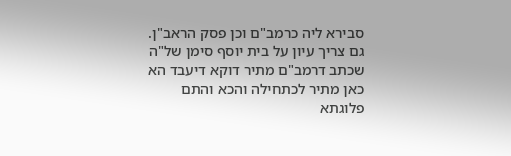סבירא ליה כרמב"ם וכן פסק הראב"ן. גם צריך עיון על בית יוסף סימן של"ה שכתב דרמב"ם מתיר דוקא דיעבד הא כאן מתיר לכתחילה והכא והתם פלוגתא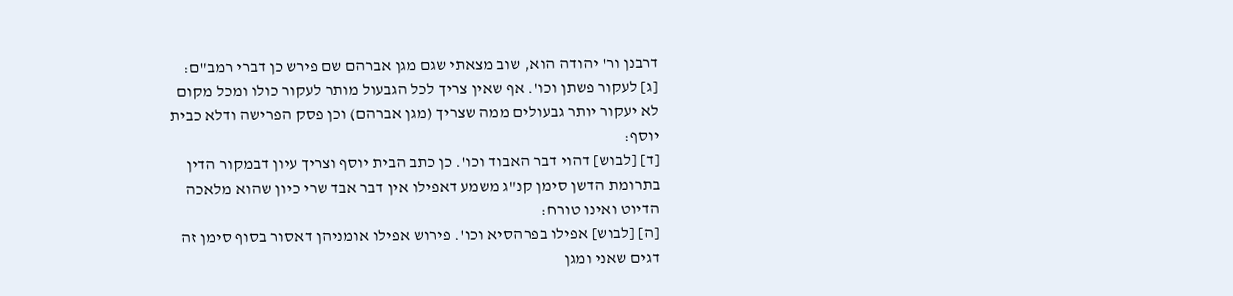דרבנן ור' יהודה הוא, שוב מצאתי שגם מגן אברהם שם פירש כן דברי רמב"ם:
[ג] לעקור פשתן וכו'. אף שאין צריך לכל הגבעול מותר לעקור כולו ומכל מקום לא יעקור יותר גבעולים ממה שצריך (מגן אברהם) וכן פסק הפרישה ודלא כבית יוסף:
[ד] [לבוש] דהוי דבר האבוד וכו'. כן כתב הבית יוסף וצריך עיון דבמקור הדין בתרומת הדשן סימן קנ"ג משמע דאפילו אין דבר אבד שרי כיון שהוא מלאכה הדיוט ואינו טורח:
[ה] [לבוש] אפילו בפרהסיא וכו'. פירוש אפילו אומניהן דאסור בסוף סימן זה דגים שאני ומגן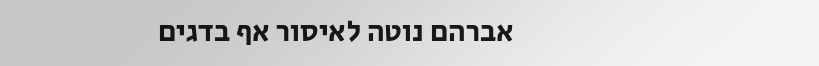אברהם נוטה לאיסור אף בדגים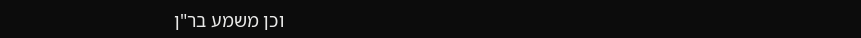וכן משמע בר"ן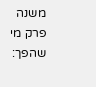משנה פרק מי שהפך: